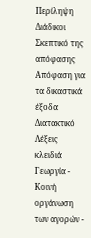Περίληψη
Διάδικοι
Σκεπτικό της απόφασης
Απόφαση για τα δικαστικά έξοδα
Διατακτικό
Λέξεις κλειδιά
Γεωργία - Κοινή οργάνωση των αγορών -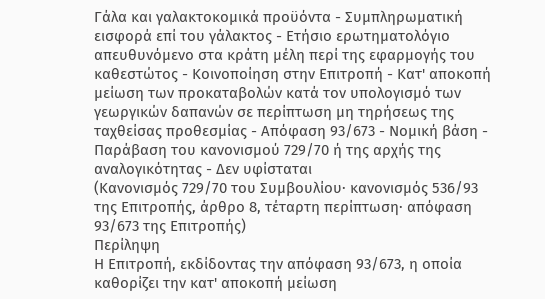Γάλα και γαλακτοκομικά προϋόντα - Συμπληρωματική εισφορά επί του γάλακτος - Ετήσιο ερωτηματολόγιο απευθυνόμενο στα κράτη μέλη περί της εφαρμογής του καθεστώτος - Κοινοποίηση στην Επιτροπή - Κατ' αποκοπή μείωση των προκαταβολών κατά τον υπολογισμό των γεωργικών δαπανών σε περίπτωση μη τηρήσεως της ταχθείσας προθεσμίας - Απόφαση 93/673 - Νομική βάση - Παράβαση του κανονισμού 729/70 ή της αρχής της αναλογικότητας - Δεν υφίσταται
(Κανονισμός 729/70 του Συμβουλίου· κανονισμός 536/93 της Επιτροπής, άρθρο 8, τέταρτη περίπτωση· απόφαση 93/673 της Επιτροπής)
Περίληψη
Η Επιτροπή, εκδίδοντας την απόφαση 93/673, η οποία καθορίζει την κατ' αποκοπή μείωση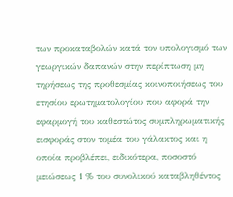των προκαταβολών κατά τον υπολογισμό των γεωργικών δαπανών στην περίπτωση μη τηρήσεως της προθεσμίας κοινοποιήσεως του ετησίου ερωτηματολογίου που αφορά την εφαρμογή του καθεστώτος συμπληρωματικής εισφοράς στον τομέα του γάλακτος και η οποία προβλέπει, ειδικότερα, ποσοστό μειώσεως 1 % του συνολικού καταβληθέντος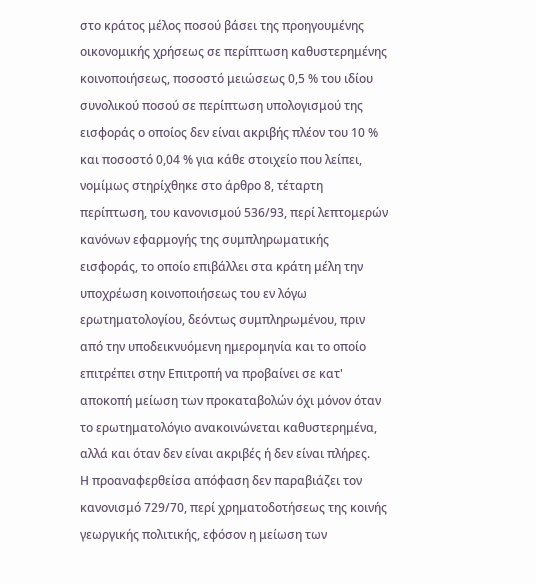στο κράτος μέλος ποσού βάσει της προηγουμένης οικονομικής χρήσεως σε περίπτωση καθυστερημένης κοινοποιήσεως, ποσοστό μειώσεως 0,5 % του ιδίου συνολικού ποσού σε περίπτωση υπολογισμού της εισφοράς ο οποίος δεν είναι ακριβής πλέον του 10 % και ποσοστό 0,04 % για κάθε στοιχείο που λείπει, νομίμως στηρίχθηκε στο άρθρο 8, τέταρτη περίπτωση, του κανονισμού 536/93, περί λεπτομερών κανόνων εφαρμογής της συμπληρωματικής εισφοράς, το οποίο επιβάλλει στα κράτη μέλη την υποχρέωση κοινοποιήσεως του εν λόγω ερωτηματολογίου, δεόντως συμπληρωμένου, πριν από την υποδεικνυόμενη ημερομηνία και το οποίο επιτρέπει στην Επιτροπή να προβαίνει σε κατ' αποκοπή μείωση των προκαταβολών όχι μόνον όταν το ερωτηματολόγιο ανακοινώνεται καθυστερημένα, αλλά και όταν δεν είναι ακριβές ή δεν είναι πλήρες.
Η προαναφερθείσα απόφαση δεν παραβιάζει τον κανονισμό 729/70, περί χρηματοδοτήσεως της κοινής γεωργικής πολιτικής, εφόσον η μείωση των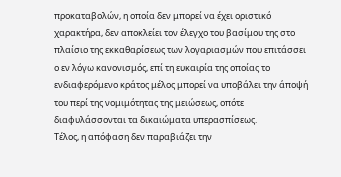προκαταβολών, η οποία δεν μπορεί να έχει οριστικό χαρακτήρα, δεν αποκλείει τον έλεγχο του βασίμου της στο πλαίσιο της εκκαθαρίσεως των λογαριασμών που επιτάσσει ο εν λόγω κανονισμός, επί τη ευκαιρία της οποίας το ενδιαφερόμενο κράτος μέλος μπορεί να υποβάλει την άποψή του περί της νομιμότητας της μειώσεως, οπότε διαφυλάσσονται τα δικαιώματα υπερασπίσεως.
Τέλος, η απόφαση δεν παραβιάζει την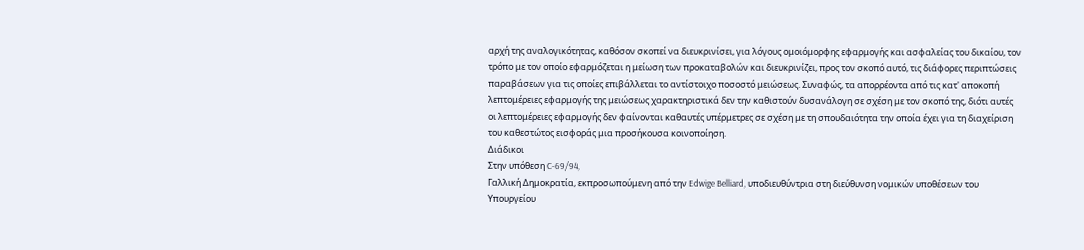αρχή της αναλογικότητας, καθόσον σκοπεί να διευκρινίσει, για λόγους ομοιόμορφης εφαρμογής και ασφαλείας του δικαίου, τον τρόπο με τον οποίο εφαρμόζεται η μείωση των προκαταβολών και διευκρινίζει, προς τον σκοπό αυτό, τις διάφορες περιπτώσεις παραβάσεων για τις οποίες επιβάλλεται το αντίστοιχο ποσοστό μειώσεως. Συναφώς, τα απορρέοντα από τις κατ' αποκοπή λεπτομέρειες εφαρμογής της μειώσεως χαρακτηριστικά δεν την καθιστούν δυσανάλογη σε σχέση με τον σκοπό της, διότι αυτές οι λεπτομέρειες εφαρμογής δεν φαίνονται καθαυτές υπέρμετρες σε σχέση με τη σπουδαιότητα την οποία έχει για τη διαχείριση του καθεστώτος εισφοράς μια προσήκουσα κοινοποίηση.
Διάδικοι
Στην υπόθεση C-69/94,
Γαλλική Δημοκρατία, εκπροσωπούμενη από την Edwige Belliard, υποδιευθύντρια στη διεύθυνση νομικών υποθέσεων του Υπουργείου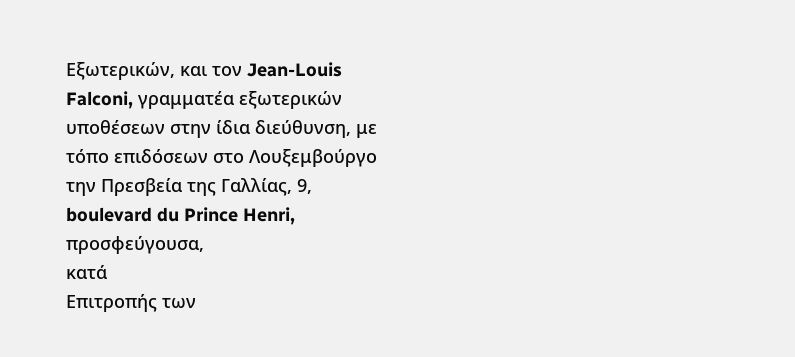Εξωτερικών, και τον Jean-Louis Falconi, γραμματέα εξωτερικών υποθέσεων στην ίδια διεύθυνση, με τόπο επιδόσεων στο Λουξεμβούργο την Πρεσβεία της Γαλλίας, 9, boulevard du Prince Henri,
προσφεύγουσα,
κατά
Επιτροπής των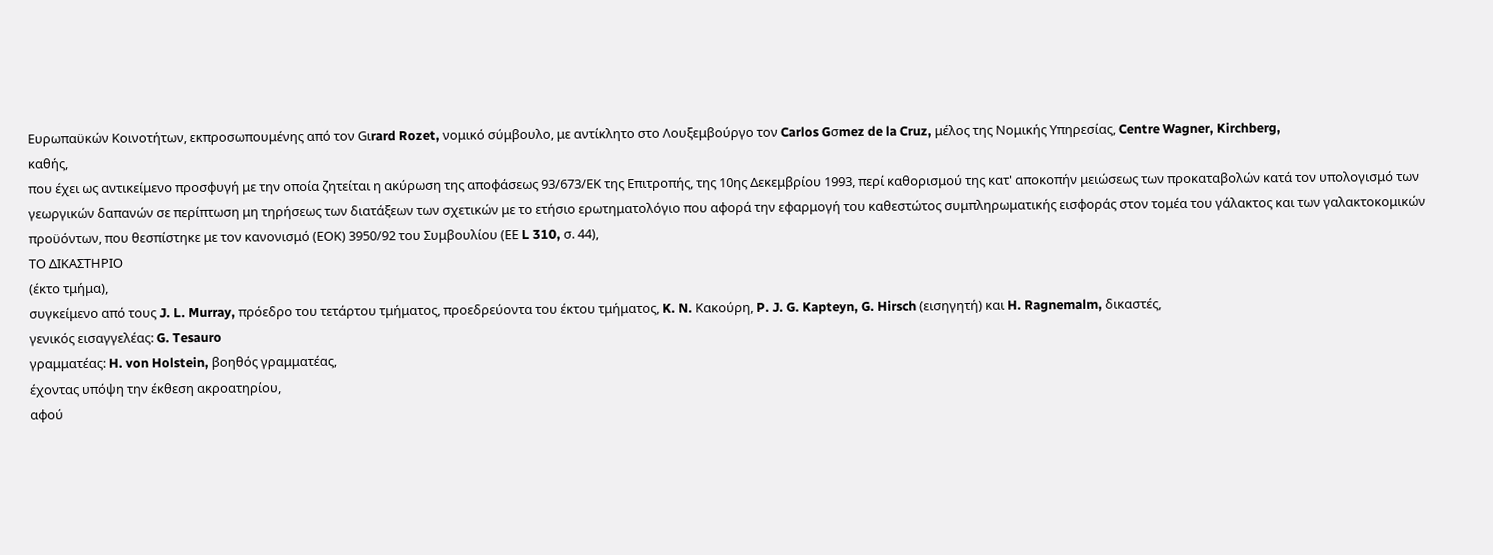Ευρωπαϋκών Κοινοτήτων, εκπροσωπουμένης από τον Gιrard Rozet, νομικό σύμβουλο, με αντίκλητο στο Λουξεμβούργο τον Carlos Gσmez de la Cruz, μέλος της Νομικής Υπηρεσίας, Centre Wagner, Kirchberg,
καθής,
που έχει ως αντικείμενο προσφυγή με την οποία ζητείται η ακύρωση της αποφάσεως 93/673/ΕΚ της Επιτροπής, της 10ης Δεκεμβρίου 1993, περί καθορισμού της κατ' αποκοπήν μειώσεως των προκαταβολών κατά τον υπολογισμό των γεωργικών δαπανών σε περίπτωση μη τηρήσεως των διατάξεων των σχετικών με το ετήσιο ερωτηματολόγιο που αφορά την εφαρμογή του καθεστώτος συμπληρωματικής εισφοράς στον τομέα του γάλακτος και των γαλακτοκομικών προϋόντων, που θεσπίστηκε με τον κανονισμό (ΕΟΚ) 3950/92 του Συμβουλίου (ΕΕ L 310, σ. 44),
ΤΟ ΔΙΚΑΣΤΗΡΙΟ
(έκτο τμήμα),
συγκείμενο από τους J. L. Murray, πρόεδρο του τετάρτου τμήματος, προεδρεύοντα του έκτου τμήματος, K. N. Κακούρη, P. J. G. Kapteyn, G. Hirsch (εισηγητή) και H. Ragnemalm, δικαστές,
γενικός εισαγγελέας: G. Tesauro
γραμματέας: H. von Holstein, βοηθός γραμματέας,
έχοντας υπόψη την έκθεση ακροατηρίου,
αφού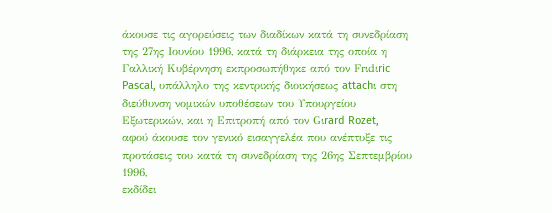άκουσε τις αγορεύσεις των διαδίκων κατά τη συνεδρίαση της 27ης Ιουνίου 1996, κατά τη διάρκεια της οποία η Γαλλική Κυβέρνηση εκπροσωπήθηκε από τον Frιdιric Pascal, υπάλληλο της κεντρικής διοικήσεως attachι στη διεύθυνση νομικών υποθέσεων του Υπουργείου Εξωτερικών, και η Επιτροπή από τον Gιrard Rozet,
αφού άκουσε τον γενικό εισαγγελέα που ανέπτυξε τις προτάσεις του κατά τη συνεδρίαση της 26ης Σεπτεμβρίου 1996,
εκδίδει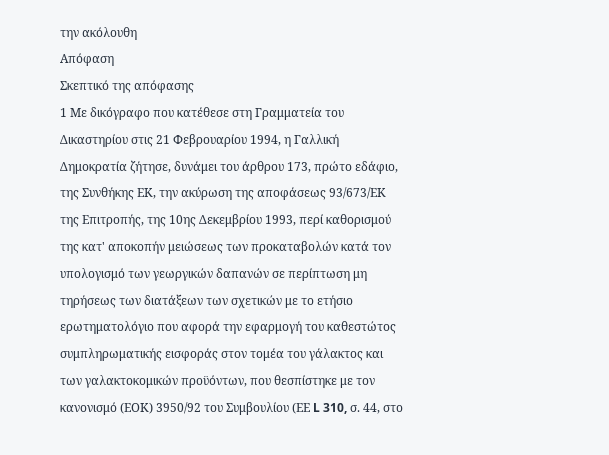την ακόλουθη
Απόφαση
Σκεπτικό της απόφασης
1 Με δικόγραφο που κατέθεσε στη Γραμματεία του Δικαστηρίου στις 21 Φεβρουαρίου 1994, η Γαλλική Δημοκρατία ζήτησε, δυνάμει του άρθρου 173, πρώτο εδάφιο, της Συνθήκης ΕΚ, την ακύρωση της αποφάσεως 93/673/ΕΚ της Επιτροπής, της 10ης Δεκεμβρίου 1993, περί καθορισμού της κατ' αποκοπήν μειώσεως των προκαταβολών κατά τον υπολογισμό των γεωργικών δαπανών σε περίπτωση μη τηρήσεως των διατάξεων των σχετικών με το ετήσιο ερωτηματολόγιο που αφορά την εφαρμογή του καθεστώτος συμπληρωματικής εισφοράς στον τομέα του γάλακτος και των γαλακτοκομικών προϋόντων, που θεσπίστηκε με τον κανονισμό (ΕΟΚ) 3950/92 του Συμβουλίου (ΕΕ L 310, σ. 44, στο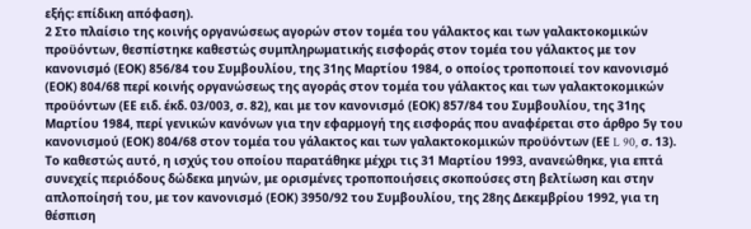εξής: επίδικη απόφαση).
2 Στο πλαίσιο της κοινής οργανώσεως αγορών στον τομέα του γάλακτος και των γαλακτοκομικών προϋόντων, θεσπίστηκε καθεστώς συμπληρωματικής εισφοράς στον τομέα του γάλακτος με τον κανονισμό (ΕΟΚ) 856/84 του Συμβουλίου, της 31ης Μαρτίου 1984, ο οποίος τροποποιεί τον κανονισμό (ΕΟΚ) 804/68 περί κοινής οργανώσεως της αγοράς στον τομέα του γάλακτος και των γαλακτοκομικών προϋόντων (ΕΕ ειδ. έκδ. 03/003, σ. 82), και με τον κανονισμό (ΕΟΚ) 857/84 του Συμβουλίου, της 31ης Μαρτίου 1984, περί γενικών κανόνων για την εφαρμογή της εισφοράς που αναφέρεται στο άρθρο 5γ του κανονισμού (ΕΟΚ) 804/68 στον τομέα του γάλακτος και των γαλακτοκομικών προϋόντων (ΕΕ L 90, σ. 13). Το καθεστώς αυτό, η ισχύς του οποίου παρατάθηκε μέχρι τις 31 Μαρτίου 1993, ανανεώθηκε, για επτά συνεχείς περιόδους δώδεκα μηνών, με ορισμένες τροποποιήσεις σκοπούσες στη βελτίωση και στην απλοποίησή του, με τον κανονισμό (ΕΟΚ) 3950/92 του Συμβουλίου, της 28ης Δεκεμβρίου 1992, για τη θέσπιση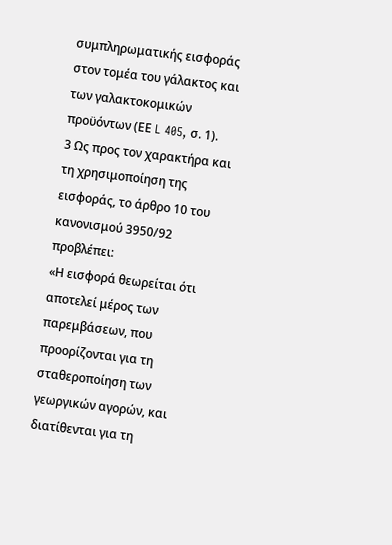συμπληρωματικής εισφοράς στον τομέα του γάλακτος και των γαλακτοκομικών προϋόντων (ΕΕ L 405, σ. 1).
3 Ως προς τον χαρακτήρα και τη χρησιμοποίηση της εισφοράς, το άρθρο 10 του κανονισμού 3950/92 προβλέπει:
«Η εισφορά θεωρείται ότι αποτελεί μέρος των παρεμβάσεων, που προορίζονται για τη σταθεροποίηση των γεωργικών αγορών, και διατίθενται για τη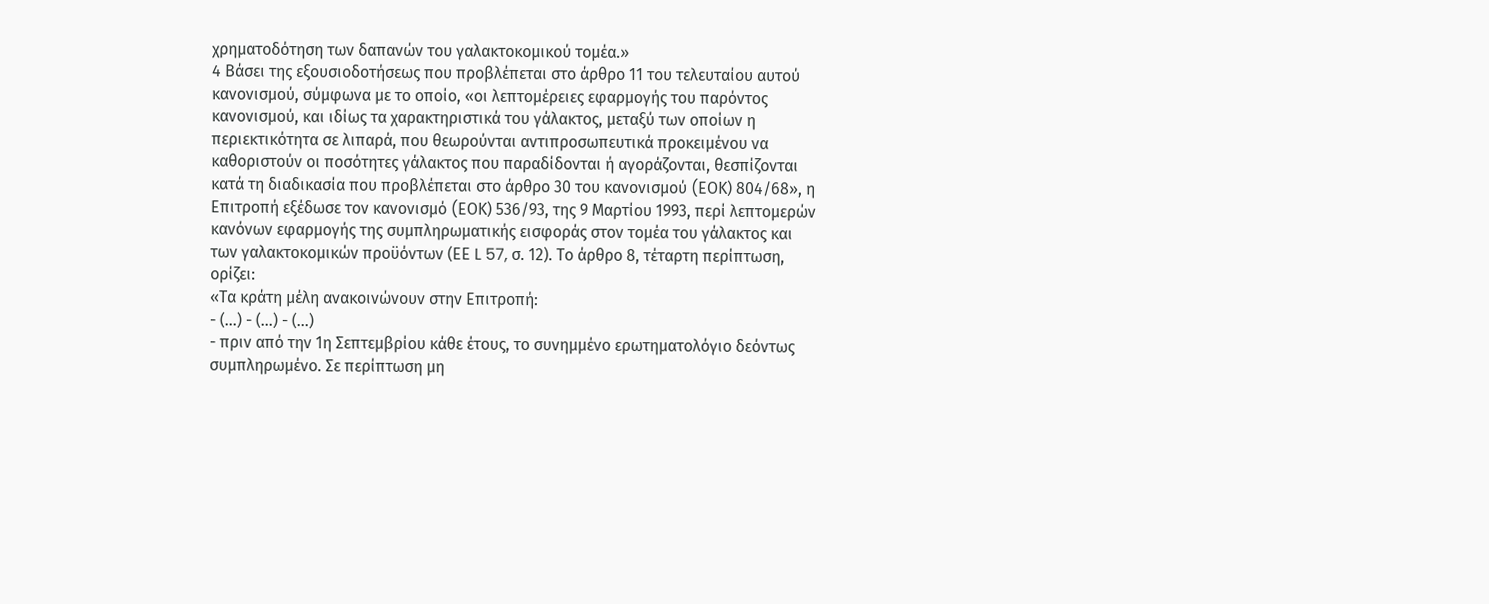χρηματοδότηση των δαπανών του γαλακτοκομικού τομέα.»
4 Βάσει της εξουσιοδοτήσεως που προβλέπεται στο άρθρο 11 του τελευταίου αυτού κανονισμού, σύμφωνα με το οποίο, «οι λεπτομέρειες εφαρμογής του παρόντος κανονισμού, και ιδίως τα χαρακτηριστικά του γάλακτος, μεταξύ των οποίων η περιεκτικότητα σε λιπαρά, που θεωρούνται αντιπροσωπευτικά προκειμένου να καθοριστούν οι ποσότητες γάλακτος που παραδίδονται ή αγοράζονται, θεσπίζονται κατά τη διαδικασία που προβλέπεται στο άρθρο 30 του κανονισμού (EΟΚ) 804/68», η Επιτροπή εξέδωσε τον κανονισμό (EΟΚ) 536/93, της 9 Μαρτίου 1993, περί λεπτομερών κανόνων εφαρμογής της συμπληρωματικής εισφοράς στον τομέα του γάλακτος και των γαλακτοκομικών προϋόντων (ΕΕ L 57, σ. 12). Το άρθρο 8, τέταρτη περίπτωση, ορίζει:
«Τα κράτη μέλη ανακοινώνουν στην Επιτροπή:
- (...) - (...) - (...)
- πριν από την 1η Σεπτεμβρίου κάθε έτους, το συνημμένο ερωτηματολόγιο δεόντως συμπληρωμένο. Σε περίπτωση μη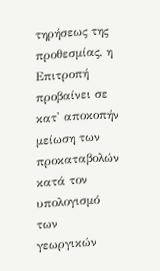τηρήσεως της προθεσμίας, η Επιτροπή προβαίνει σε κατ' αποκοπήν μείωση των προκαταβολών κατά τον υπολογισμό των γεωργικών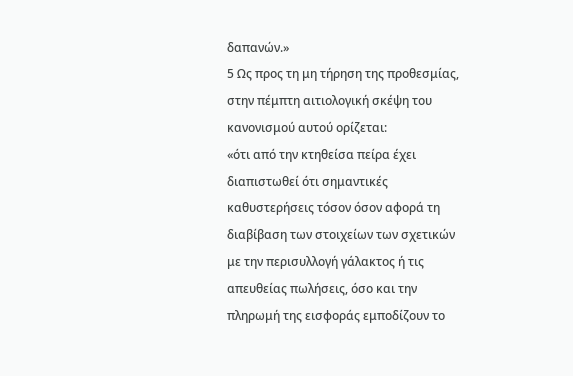δαπανών.»
5 Ως προς τη μη τήρηση της προθεσμίας, στην πέμπτη αιτιολογική σκέψη του κανονισμού αυτού ορίζεται:
«ότι από την κτηθείσα πείρα έχει διαπιστωθεί ότι σημαντικές καθυστερήσεις τόσον όσον αφορά τη διαβίβαση των στοιχείων των σχετικών με την περισυλλογή γάλακτος ή τις απευθείας πωλήσεις, όσο και την πληρωμή της εισφοράς εμποδίζουν το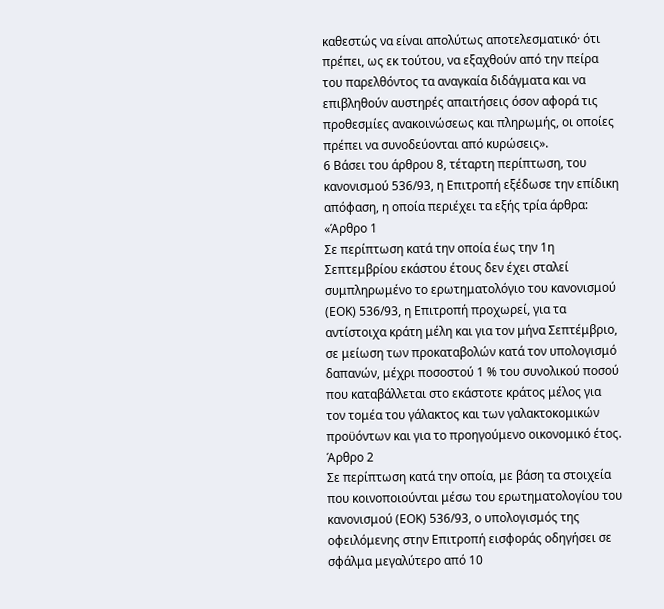καθεστώς να είναι απολύτως αποτελεσματικό· ότι πρέπει, ως εκ τούτου, να εξαχθούν από την πείρα του παρελθόντος τα αναγκαία διδάγματα και να επιβληθούν αυστηρές απαιτήσεις όσον αφορά τις προθεσμίες ανακοινώσεως και πληρωμής, οι οποίες πρέπει να συνοδεύονται από κυρώσεις».
6 Βάσει του άρθρου 8, τέταρτη περίπτωση, του κανονισμού 536/93, η Επιτροπή εξέδωσε την επίδικη απόφαση, η οποία περιέχει τα εξής τρία άρθρα:
«Άρθρο 1
Σε περίπτωση κατά την οποία έως την 1η Σεπτεμβρίου εκάστου έτους δεν έχει σταλεί συμπληρωμένο το ερωτηματολόγιο του κανονισμού (ΕΟΚ) 536/93, η Επιτροπή προχωρεί, για τα αντίστοιχα κράτη μέλη και για τον μήνα Σεπτέμβριο, σε μείωση των προκαταβολών κατά τον υπολογισμό δαπανών, μέχρι ποσοστού 1 % του συνολικού ποσού που καταβάλλεται στο εκάστοτε κράτος μέλος για τον τομέα του γάλακτος και των γαλακτοκομικών προϋόντων και για το προηγούμενο οικονομικό έτος.
Άρθρο 2
Σε περίπτωση κατά την οποία, με βάση τα στοιχεία που κοινοποιούνται μέσω του ερωτηματολογίου του κανονισμού (ΕΟΚ) 536/93, ο υπολογισμός της οφειλόμενης στην Επιτροπή εισφοράς οδηγήσει σε σφάλμα μεγαλύτερο από 10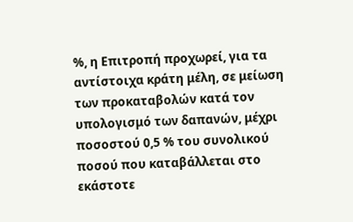%, η Επιτροπή προχωρεί, για τα αντίστοιχα κράτη μέλη, σε μείωση των προκαταβολών κατά τον υπολογισμό των δαπανών, μέχρι ποσοστού 0,5 % του συνολικού ποσού που καταβάλλεται στο εκάστοτε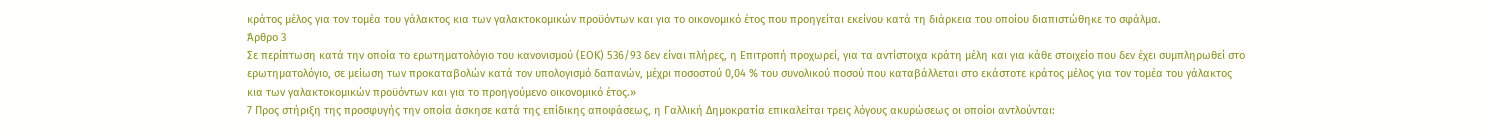κράτος μέλος για τον τομέα του γάλακτος κια των γαλακτοκομικών προϋόντων και για το οικονομικό έτος που προηγείται εκείνου κατά τη διάρκεια του οποίου διαπιστώθηκε το σφάλμα.
Άρθρο 3
Σε περίπτωση κατά την οποία το ερωτηματολόγιο του κανονισμού (ΕΟΚ) 536/93 δεν είναι πλήρες, η Επιτροπή προχωρεί, για τα αντίστοιχα κράτη μέλη και για κάθε στοιχείο που δεν έχει συμπληρωθεί στο ερωτηματολόγιο, σε μείωση των προκαταβολών κατά τον υπολογισμό δαπανών, μέχρι ποσοστού 0,04 % του συνολικού ποσού που καταβάλλεται στο εκάστοτε κράτος μέλος για τον τομέα του γάλακτος κια των γαλακτοκομικών προϋόντων και για το προηγούμενο οικονομικό έτος.»
7 Προς στήριξη της προσφυγής την οποία άσκησε κατά της επίδικης αποφάσεως, η Γαλλική Δημοκρατία επικαλείται τρεις λόγους ακυρώσεως οι οποίοι αντλούνται: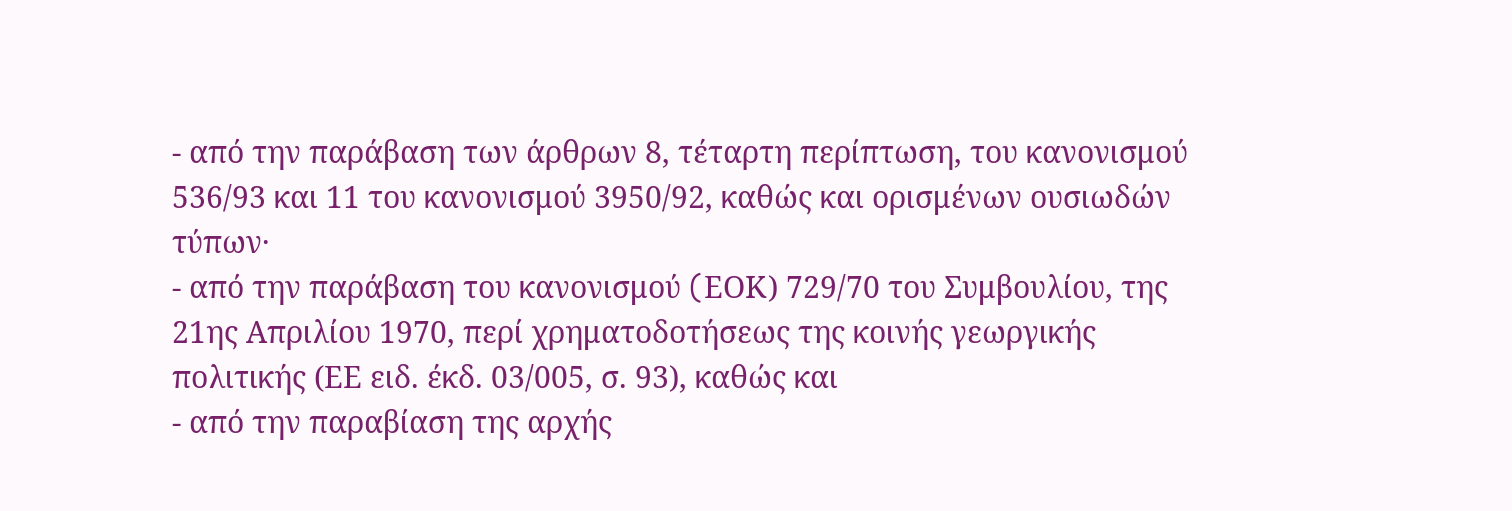- από την παράβαση των άρθρων 8, τέταρτη περίπτωση, του κανονισμού 536/93 και 11 του κανονισμού 3950/92, καθώς και ορισμένων ουσιωδών τύπων·
- από την παράβαση του κανονισμού (EΟΚ) 729/70 του Συμβουλίου, της 21ης Απριλίου 1970, περί χρηματοδοτήσεως της κοινής γεωργικής πολιτικής (ΕΕ ειδ. έκδ. 03/005, σ. 93), καθώς και
- από την παραβίαση της αρχής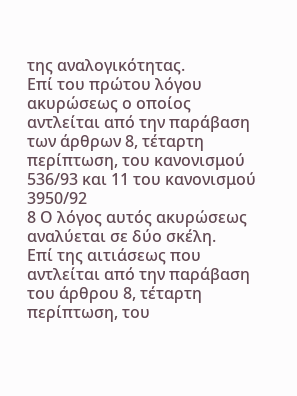της αναλογικότητας.
Επί του πρώτου λόγου ακυρώσεως ο οποίος αντλείται από την παράβαση των άρθρων 8, τέταρτη περίπτωση, του κανονισμού 536/93 και 11 του κανονισμού 3950/92
8 Ο λόγος αυτός ακυρώσεως αναλύεται σε δύο σκέλη.
Επί της αιτιάσεως που αντλείται από την παράβαση του άρθρου 8, τέταρτη περίπτωση, του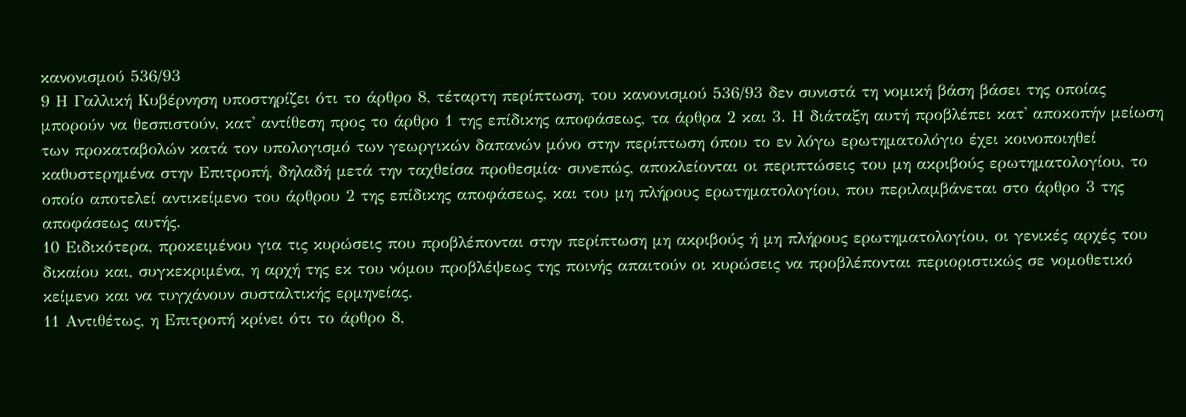κανονισμού 536/93
9 Η Γαλλική Κυβέρνηση υποστηρίζει ότι το άρθρο 8, τέταρτη περίπτωση, του κανονισμού 536/93 δεν συνιστά τη νομική βάση βάσει της οποίας μπορούν να θεσπιστούν, κατ' αντίθεση προς το άρθρο 1 της επίδικης αποφάσεως, τα άρθρα 2 και 3. Η διάταξη αυτή προβλέπει κατ' αποκοπήν μείωση των προκαταβολών κατά τον υπολογισμό των γεωργικών δαπανών μόνο στην περίπτωση όπου το εν λόγω ερωτηματολόγιο έχει κοινοποιηθεί καθυστερημένα στην Επιτροπή, δηλαδή μετά την ταχθείσα προθεσμία· συνεπώς, αποκλείονται οι περιπτώσεις του μη ακριβούς ερωτηματολογίου, το οποίο αποτελεί αντικείμενο του άρθρου 2 της επίδικης αποφάσεως, και του μη πλήρους ερωτηματολογίου, που περιλαμβάνεται στο άρθρο 3 της αποφάσεως αυτής.
10 Ειδικότερα, προκειμένου για τις κυρώσεις που προβλέπονται στην περίπτωση μη ακριβούς ή μη πλήρους ερωτηματολογίου, οι γενικές αρχές του δικαίου και, συγκεκριμένα, η αρχή της εκ του νόμου προβλέψεως της ποινής απαιτούν οι κυρώσεις να προβλέπονται περιοριστικώς σε νομοθετικό κείμενο και να τυγχάνουν συσταλτικής ερμηνείας.
11 Αντιθέτως, η Επιτροπή κρίνει ότι το άρθρο 8,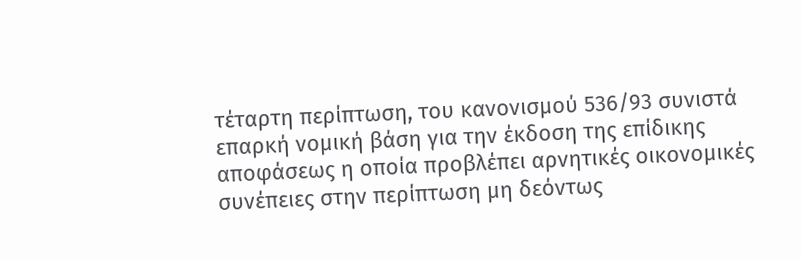τέταρτη περίπτωση, του κανονισμού 536/93 συνιστά επαρκή νομική βάση για την έκδοση της επίδικης αποφάσεως η οποία προβλέπει αρνητικές οικονομικές συνέπειες στην περίπτωση μη δεόντως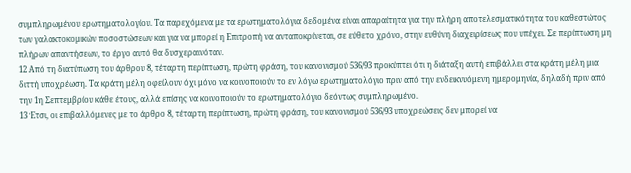συμπληρωμένου ερωτηματολογίου. Τα παρεχόμενα με τα ερωτηματολόγια δεδομένα είναι απαραίτητα για την πλήρη αποτελεσματικότητα του καθεστώτος των γαλακτοκομικών ποσοστώσεων και για να μπορεί η Επιτροπή να ανταποκρίνεται, σε εύθετο χρόνο, στην ευθύνη διαχειρίσεως που υπέχει. Σε περίπτωση μη πλήρων απαντήσεων, το έργο αυτό θα δυσχεραινόταν.
12 Από τη διατύπωση του άρθρου 8, τέταρτη περίπτωση, πρώτη φράση, του κανονισμού 536/93 προκύπτει ότι η διάταξη αυτή επιβάλλει στα κράτη μέλη μια διττή υποχρέωση. Τα κράτη μέλη οφείλουν όχι μόνο να κοινοποιούν το εν λόγω ερωτηματολόγιο πριν από την ενδεικνυόμενη ημερομηνία, δηλαδή πριν από την 1η Σεπτεμβρίου κάθε έτους, αλλά επίσης να κοινοποιούν το ερωτηματολόγιο δεόντως συμπληρωμένο.
13 Έτσι, οι επιβαλλόμενες με το άρθρο 8, τέταρτη περίπτωση, πρώτη φράση, του κανονισμού 536/93 υποχρεώσεις δεν μπορεί να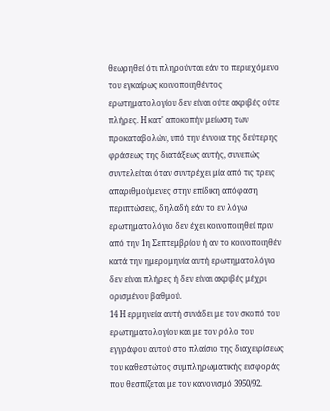θεωρηθεί ότι πληρούνται εάν το περιεχόμενο του εγκαίρως κοινοποιηθέντος ερωτηματολογίου δεν είναι ούτε ακριβές ούτε πλήρες. Η κατ' αποκοπήν μείωση των προκαταβολών, υπό την έννοια της δεύτερης φράσεως της διατάξεως αυτής, συνεπώς συντελείται όταν συντρέχει μία από τις τρεις απαριθμούμενες στην επίδικη απόφαση περιπτώσεις, δηλαδή εάν το εν λόγω ερωτηματολόγιο δεν έχει κοινοποιηθεί πριν από την 1η Σεπτεμβρίου ή αν το κοινοποιηθέν κατά την ημερομηνία αυτή ερωτηματολόγιο δεν είναι πλήρες ή δεν είναι ακριβές μέχρι ορισμένου βαθμού.
14 Η ερμηνεία αυτή συνάδει με τον σκοπό του ερωτηματολογίου και με τον ρόλο του εγγράφου αυτού στο πλαίσιο της διαχειρίσεως του καθεστώτος συμπληρωματικής εισφοράς που θεσπίζεται με τον κανονισμό 3950/92.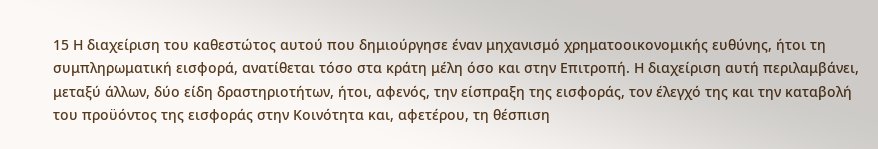15 Η διαχείριση του καθεστώτος αυτού που δημιούργησε έναν μηχανισμό χρηματοοικονομικής ευθύνης, ήτοι τη συμπληρωματική εισφορά, ανατίθεται τόσο στα κράτη μέλη όσο και στην Επιτροπή. Η διαχείριση αυτή περιλαμβάνει, μεταξύ άλλων, δύο είδη δραστηριοτήτων, ήτοι, αφενός, την είσπραξη της εισφοράς, τον έλεγχό της και την καταβολή του προϋόντος της εισφοράς στην Κοινότητα και, αφετέρου, τη θέσπιση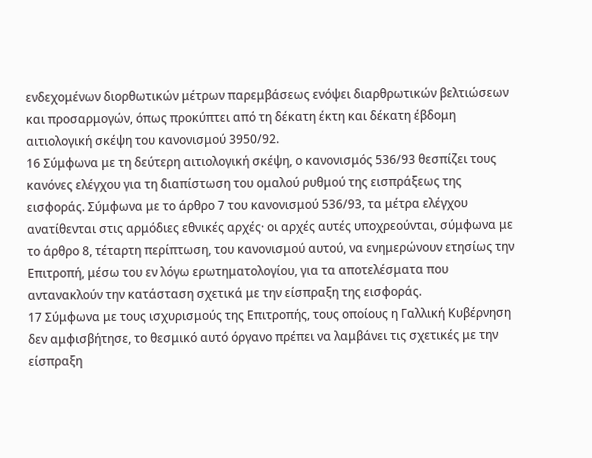ενδεχομένων διορθωτικών μέτρων παρεμβάσεως ενόψει διαρθρωτικών βελτιώσεων και προσαρμογών, όπως προκύπτει από τη δέκατη έκτη και δέκατη έβδομη αιτιολογική σκέψη του κανονισμού 3950/92.
16 Σύμφωνα με τη δεύτερη αιτιολογική σκέψη, ο κανονισμός 536/93 θεσπίζει τους κανόνες ελέγχου για τη διαπίστωση του ομαλού ρυθμού της εισπράξεως της εισφοράς. Σύμφωνα με το άρθρο 7 του κανονισμού 536/93, τα μέτρα ελέγχου ανατίθενται στις αρμόδιες εθνικές αρχές· οι αρχές αυτές υποχρεούνται, σύμφωνα με το άρθρο 8, τέταρτη περίπτωση, του κανονισμού αυτού, να ενημερώνουν ετησίως την Επιτροπή, μέσω του εν λόγω ερωτηματολογίου, για τα αποτελέσματα που αντανακλούν την κατάσταση σχετικά με την είσπραξη της εισφοράς.
17 Σύμφωνα με τους ισχυρισμούς της Επιτροπής, τους οποίους η Γαλλική Κυβέρνηση δεν αμφισβήτησε, το θεσμικό αυτό όργανο πρέπει να λαμβάνει τις σχετικές με την είσπραξη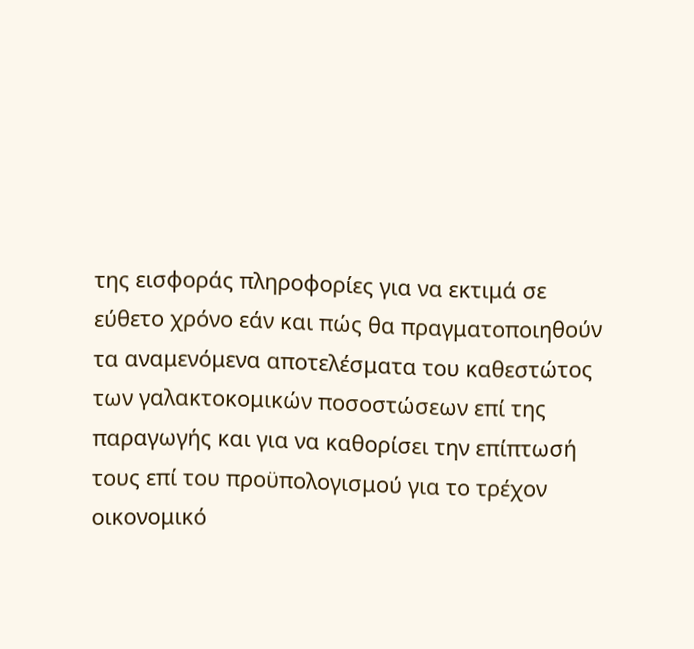της εισφοράς πληροφορίες για να εκτιμά σε εύθετο χρόνο εάν και πώς θα πραγματοποιηθούν τα αναμενόμενα αποτελέσματα του καθεστώτος των γαλακτοκομικών ποσοστώσεων επί της παραγωγής και για να καθορίσει την επίπτωσή τους επί του προϋπολογισμού για το τρέχον οικονομικό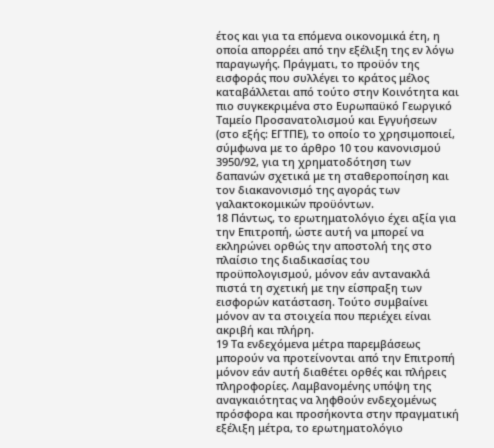έτος και για τα επόμενα οικονομικά έτη, η οποία απορρέει από την εξέλιξη της εν λόγω παραγωγής. Πράγματι, το προϋόν της εισφοράς που συλλέγει το κράτος μέλος καταβάλλεται από τούτο στην Κοινότητα και πιο συγκεκριμένα στο Ευρωπαϋκό Γεωργικό Ταμείο Προσανατολισμού και Εγγυήσεων (στο εξής: ΕΓΤΠΕ), το οποίο το χρησιμοποιεί, σύμφωνα με το άρθρο 10 του κανονισμού 3950/92, για τη χρηματοδότηση των δαπανών σχετικά με τη σταθεροποίηση και τον διακανονισμό της αγοράς των γαλακτοκομικών προϋόντων.
18 Πάντως, το ερωτηματολόγιο έχει αξία για την Επιτροπή, ώστε αυτή να μπορεί να εκληρώνει ορθώς την αποστολή της στο πλαίσιο της διαδικασίας του προϋπολογισμού, μόνον εάν αντανακλά πιστά τη σχετική με την είσπραξη των εισφορών κατάσταση. Τούτο συμβαίνει μόνον αν τα στοιχεία που περιέχει είναι ακριβή και πλήρη.
19 Τα ενδεχόμενα μέτρα παρεμβάσεως μπορούν να προτείνονται από την Επιτροπή μόνον εάν αυτή διαθέτει ορθές και πλήρεις πληροφορίες. Λαμβανομένης υπόψη της αναγκαιότητας να ληφθούν ενδεχομένως πρόσφορα και προσήκοντα στην πραγματική εξέλιξη μέτρα, το ερωτηματολόγιο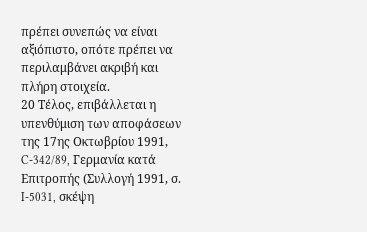πρέπει συνεπώς να είναι αξιόπιστο, οπότε πρέπει να περιλαμβάνει ακριβή και πλήρη στοιχεία.
20 Τέλος, επιβάλλεται η υπενθύμιση των αποφάσεων της 17ης Οκτωβρίου 1991, C-342/89, Γερμανία κατά Επιτροπής (Συλλογή 1991, σ. I-5031, σκέψη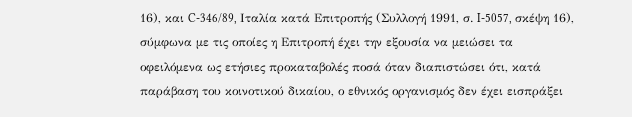16), και C-346/89, Ιταλία κατά Επιτροπής (Συλλογή 1991, σ. I-5057, σκέψη 16), σύμφωνα με τις οποίες η Επιτροπή έχει την εξουσία να μειώσει τα οφειλόμενα ως ετήσιες προκαταβολές ποσά όταν διαπιστώσει ότι, κατά παράβαση του κοινοτικού δικαίου, ο εθνικός οργανισμός δεν έχει εισπράξει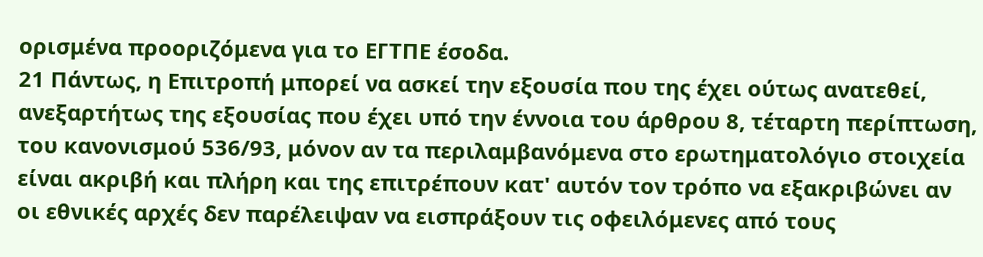ορισμένα προοριζόμενα για το ΕΓΤΠΕ έσοδα.
21 Πάντως, η Επιτροπή μπορεί να ασκεί την εξουσία που της έχει ούτως ανατεθεί, ανεξαρτήτως της εξουσίας που έχει υπό την έννοια του άρθρου 8, τέταρτη περίπτωση, του κανονισμού 536/93, μόνον αν τα περιλαμβανόμενα στο ερωτηματολόγιο στοιχεία είναι ακριβή και πλήρη και της επιτρέπουν κατ' αυτόν τον τρόπο να εξακριβώνει αν οι εθνικές αρχές δεν παρέλειψαν να εισπράξουν τις οφειλόμενες από τους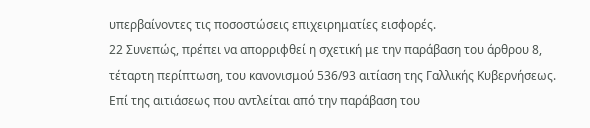υπερβαίνοντες τις ποσοστώσεις επιχειρηματίες εισφορές.
22 Συνεπώς, πρέπει να απορριφθεί η σχετική με την παράβαση του άρθρου 8, τέταρτη περίπτωση, του κανονισμού 536/93 αιτίαση της Γαλλικής Κυβερνήσεως.
Επί της αιτιάσεως που αντλείται από την παράβαση του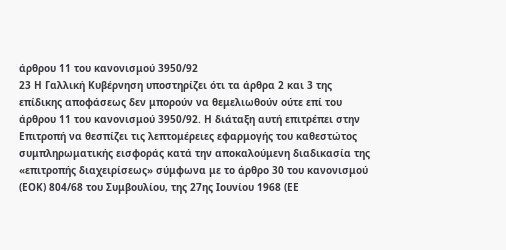άρθρου 11 του κανονισμού 3950/92
23 Η Γαλλική Κυβέρνηση υποστηρίζει ότι τα άρθρα 2 και 3 της επίδικης αποφάσεως δεν μπορούν να θεμελιωθούν ούτε επί του άρθρου 11 του κανονισμού 3950/92. Η διάταξη αυτή επιτρέπει στην Επιτροπή να θεσπίζει τις λεπτομέρειες εφαρμογής του καθεστώτος συμπληρωματικής εισφοράς κατά την αποκαλούμενη διαδικασία της «επιτροπής διαχειρίσεως» σύμφωνα με το άρθρο 30 του κανονισμού (ΕΟΚ) 804/68 του Συμβουλίου, της 27ης Ιουνίου 1968 (ΕΕ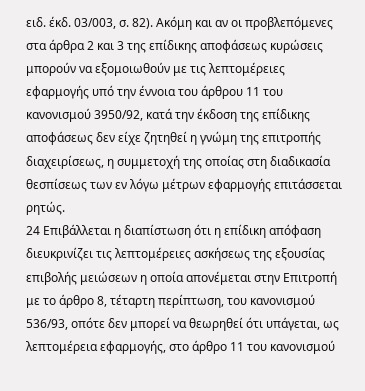ειδ. έκδ. 03/003, σ. 82). Ακόμη και αν οι προβλεπόμενες στα άρθρα 2 και 3 της επίδικης αποφάσεως κυρώσεις μπορούν να εξομοιωθούν με τις λεπτομέρειες εφαρμογής υπό την έννοια του άρθρου 11 του κανονισμού 3950/92, κατά την έκδοση της επίδικης αποφάσεως δεν είχε ζητηθεί η γνώμη της επιτροπής διαχειρίσεως, η συμμετοχή της οποίας στη διαδικασία θεσπίσεως των εν λόγω μέτρων εφαρμογής επιτάσσεται ρητώς.
24 Επιβάλλεται η διαπίστωση ότι η επίδικη απόφαση διευκρινίζει τις λεπτομέρειες ασκήσεως της εξουσίας επιβολής μειώσεων η οποία απονέμεται στην Επιτροπή με το άρθρο 8, τέταρτη περίπτωση, του κανονισμού 536/93, οπότε δεν μπορεί να θεωρηθεί ότι υπάγεται, ως λεπτομέρεια εφαρμογής, στο άρθρο 11 του κανονισμού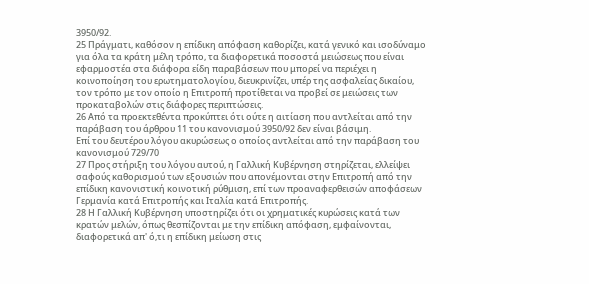3950/92.
25 Πράγματι, καθόσον η επίδικη απόφαση καθορίζει, κατά γενικό και ισοδύναμο για όλα τα κράτη μέλη τρόπο, τα διαφορετικά ποσοστά μειώσεως που είναι εφαρμοστέα στα διάφορα είδη παραβάσεων που μπορεί να περιέχει η κοινοποίηση του ερωτηματολογίου, διευκρινίζει, υπέρ της ασφαλείας δικαίου, τον τρόπο με τον οποίο η Επιτροπή προτίθεται να προβεί σε μειώσεις των προκαταβολών στις διάφορες περιπτώσεις.
26 Από τα προεκτεθέντα προκύπτει ότι ούτε η αιτίαση που αντλείται από την παράβαση του άρθρου 11 του κανονισμού 3950/92 δεν είναι βάσιμη.
Επί του δευτέρου λόγου ακυρώσεως ο οποίος αντλείται από την παράβαση του κανονισμού 729/70
27 Προς στήριξη του λόγου αυτού, η Γαλλική Κυβέρνηση στηρίζεται, ελλείψει σαφούς καθορισμού των εξουσιών που απονέμονται στην Επιτροπή από την επίδικη κανονιστική κοινοτική ρύθμιση, επί των προαναφερθεισών αποφάσεων Γερμανία κατά Επιτροπής και Ιταλία κατά Επιτροπής.
28 Η Γαλλική Κυβέρνηση υποστηρίζει ότι οι χρηματικές κυρώσεις κατά των κρατών μελών, όπως θεσπίζονται με την επίδικη απόφαση, εμφαίνονται, διαφορετικά απ' ό,τι η επίδικη μείωση στις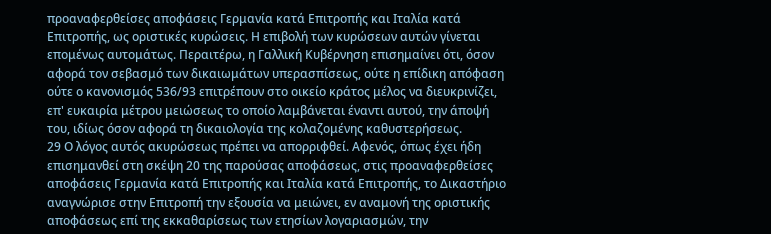προαναφερθείσες αποφάσεις Γερμανία κατά Επιτροπής και Ιταλία κατά Επιτροπής, ως οριστικές κυρώσεις. Η επιβολή των κυρώσεων αυτών γίνεται επομένως αυτομάτως. Περαιτέρω, η Γαλλική Κυβέρνηση επισημαίνει ότι, όσον αφορά τον σεβασμό των δικαιωμάτων υπερασπίσεως, ούτε η επίδικη απόφαση ούτε ο κανονισμός 536/93 επιτρέπουν στο οικείο κράτος μέλος να διευκρινίζει, επ' ευκαιρία μέτρου μειώσεως το οποίο λαμβάνεται έναντι αυτού, την άποψή του, ιδίως όσον αφορά τη δικαιολογία της κολαζομένης καθυστερήσεως.
29 Ο λόγος αυτός ακυρώσεως πρέπει να απορριφθεί. Αφενός, όπως έχει ήδη επισημανθεί στη σκέψη 20 της παρούσας αποφάσεως, στις προαναφερθείσες αποφάσεις Γερμανία κατά Επιτροπής και Ιταλία κατά Επιτροπής, το Δικαστήριο αναγνώρισε στην Επιτροπή την εξουσία να μειώνει, εν αναμονή της οριστικής αποφάσεως επί της εκκαθαρίσεως των ετησίων λογαριασμών, την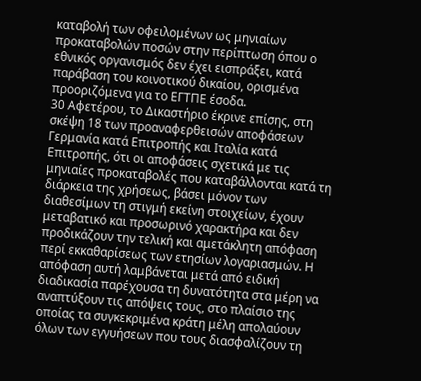καταβολή των οφειλομένων ως μηνιαίων προκαταβολών ποσών στην περίπτωση όπου ο εθνικός οργανισμός δεν έχει εισπράξει, κατά παράβαση του κοινοτικού δικαίου, ορισμένα προοριζόμενα για το ΕΓΤΠΕ έσοδα.
30 Αφετέρου, το Δικαστήριο έκρινε επίσης, στη σκέψη 18 των προαναφερθεισών αποφάσεων Γερμανία κατά Επιτροπής και Ιταλία κατά Επιτροπής, ότι οι αποφάσεις σχετικά με τις μηνιαίες προκαταβολές που καταβάλλονται κατά τη διάρκεια της χρήσεως, βάσει μόνον των διαθεσίμων τη στιγμή εκείνη στοιχείων, έχουν μεταβατικό και προσωρινό χαρακτήρα και δεν προδικάζουν την τελική και αμετάκλητη απόφαση περί εκκαθαρίσεως των ετησίων λογαριασμών. Η απόφαση αυτή λαμβάνεται μετά από ειδική διαδικασία παρέχουσα τη δυνατότητα στα μέρη να αναπτύξουν τις απόψεις τους, στο πλαίσιο της οποίας τα συγκεκριμένα κράτη μέλη απολαύουν όλων των εγγυήσεων που τους διασφαλίζουν τη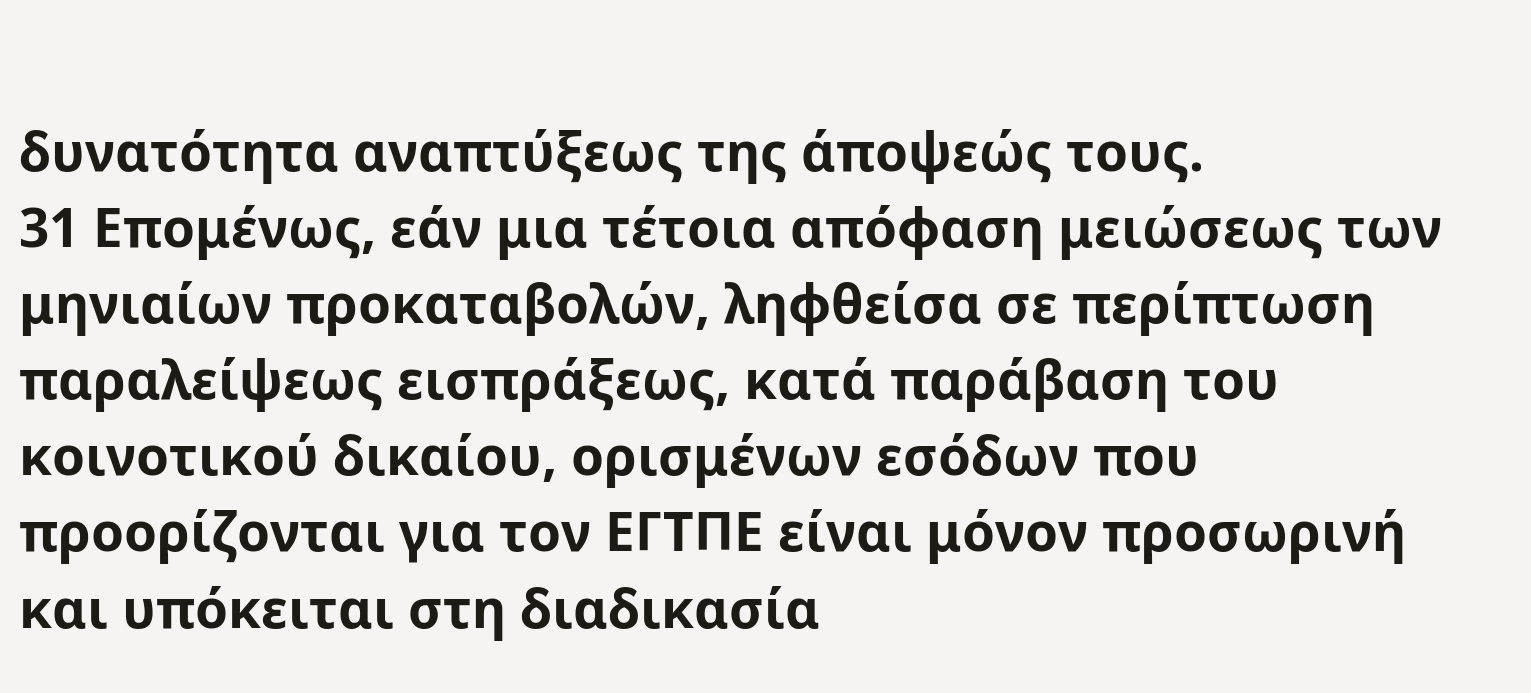δυνατότητα αναπτύξεως της άποψεώς τους.
31 Επομένως, εάν μια τέτοια απόφαση μειώσεως των μηνιαίων προκαταβολών, ληφθείσα σε περίπτωση παραλείψεως εισπράξεως, κατά παράβαση του κοινοτικού δικαίου, ορισμένων εσόδων που προορίζονται για τον ΕΓΤΠΕ είναι μόνον προσωρινή και υπόκειται στη διαδικασία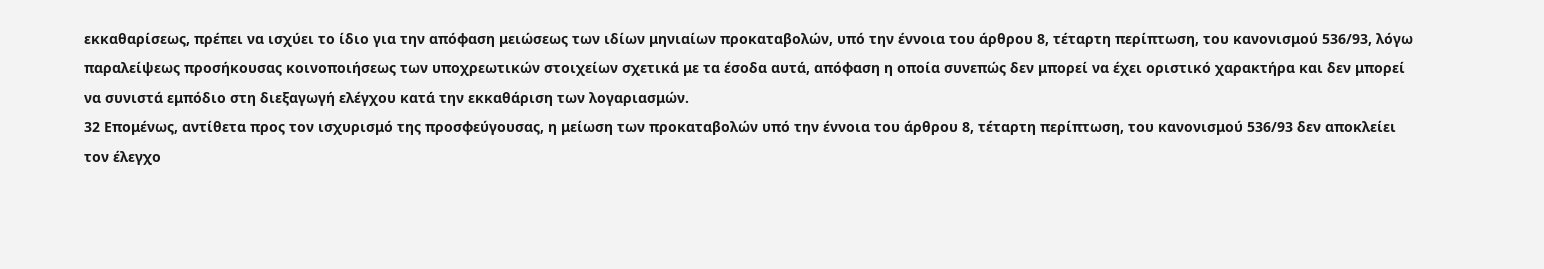εκκαθαρίσεως, πρέπει να ισχύει το ίδιο για την απόφαση μειώσεως των ιδίων μηνιαίων προκαταβολών, υπό την έννοια του άρθρου 8, τέταρτη περίπτωση, του κανονισμού 536/93, λόγω παραλείψεως προσήκουσας κοινοποιήσεως των υποχρεωτικών στοιχείων σχετικά με τα έσοδα αυτά, απόφαση η οποία συνεπώς δεν μπορεί να έχει οριστικό χαρακτήρα και δεν μπορεί να συνιστά εμπόδιο στη διεξαγωγή ελέγχου κατά την εκκαθάριση των λογαριασμών.
32 Επομένως, αντίθετα προς τον ισχυρισμό της προσφεύγουσας, η μείωση των προκαταβολών υπό την έννοια του άρθρου 8, τέταρτη περίπτωση, του κανονισμού 536/93 δεν αποκλείει τον έλεγχο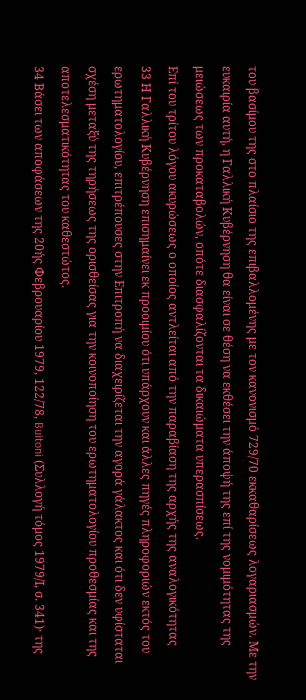του βασίμου της στο πλαίσιο της επιβαλλομένης με τον κανονισμό 729/70 εκκαθαρίσεως λογαριασμών. Με την ευκαιρία αυτή, η Γαλλική Κυβέρνηση θα είναι σε θέση να εκθέσει την άποψή της επί της νομιμότητας της μειώσεως των προκαταβολών, οπότε διασφαλίζονται τα δικαιώματα υπερασπίσεως.
Επί του τρίτου λόγου ακυρώσεως ο οποίος αντλείται από την παραβίαση της αρχής της αναλογικότητας
33 Η Γαλλική Κυβέρνηση επισημαίνει εκ προοιμίου ότι υπάρχουν και άλλες πηγές πληροφοριών εκτός του ερωτηματολογίου, επιτρέπουσες στην Επιτροπή να διαχειρίζεται την αγορά γάλακτος και ότι δεν υφίσταται σχέση μεταξύ της τηρήσεως της ορισθείσας για την κοινοποίηση του ερωτηματολογίου προθεσμίας και της αποτελεσματικότητας του καθεστώτος.
34 Βάσει των αποφάσεων της 20ής Φεβρουαρίου 1979, 122/78, Buitoni (Συλλογή τόμος 1979/Ι, σ. 341)· της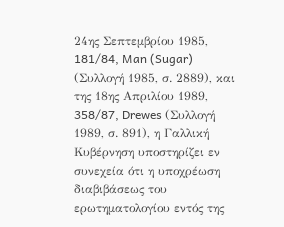24ης Σεπτεμβρίου 1985, 181/84, Man (Sugar) (Συλλογή 1985, σ. 2889), και της 18ης Απριλίου 1989, 358/87, Drewes (Συλλογή 1989, σ. 891), η Γαλλική Κυβέρνηση υποστηρίζει εν συνεχεία ότι η υποχρέωση διαβιβάσεως του ερωτηματολογίου εντός της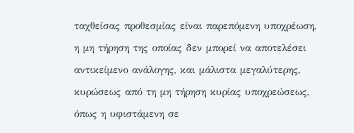ταχθείσας προθεσμίας είναι παρεπόμενη υποχρέωση, η μη τήρηση της οποίας δεν μπορεί να αποτελέσει αντικείμενο ανάλογης, και μάλιστα μεγαλύτερης, κυρώσεως από τη μη τήρηση κυρίας υποχρεώσεως, όπως η υφιστάμενη σε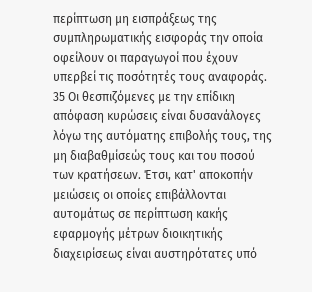περίπτωση μη εισπράξεως της συμπληρωματικής εισφοράς την οποία οφείλουν οι παραγωγοί που έχουν υπερβεί τις ποσότητές τους αναφοράς.
35 Οι θεσπιζόμενες με την επίδικη απόφαση κυρώσεις είναι δυσανάλογες λόγω της αυτόματης επιβολής τους, της μη διαβαθμίσεώς τους και του ποσού των κρατήσεων. Έτσι, κατ' αποκοπήν μειώσεις οι οποίες επιβάλλονται αυτομάτως σε περίπτωση κακής εφαρμογής μέτρων διοικητικής διαχειρίσεως είναι αυστηρότατες υπό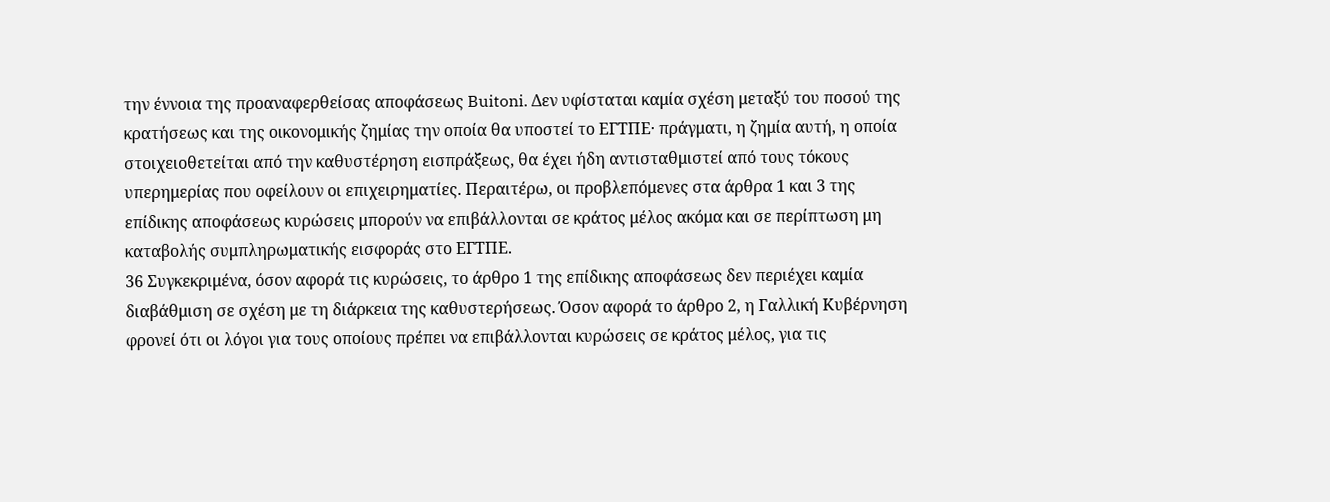την έννοια της προαναφερθείσας αποφάσεως Buitoni. Δεν υφίσταται καμία σχέση μεταξύ του ποσού της κρατήσεως και της οικονομικής ζημίας την οποία θα υποστεί το ΕΓΤΠΕ· πράγματι, η ζημία αυτή, η οποία στοιχειοθετείται από την καθυστέρηση εισπράξεως, θα έχει ήδη αντισταθμιστεί από τους τόκους υπερημερίας που οφείλουν οι επιχειρηματίες. Περαιτέρω, οι προβλεπόμενες στα άρθρα 1 και 3 της επίδικης αποφάσεως κυρώσεις μπορούν να επιβάλλονται σε κράτος μέλος ακόμα και σε περίπτωση μη καταβολής συμπληρωματικής εισφοράς στο ΕΓΤΠΕ.
36 Συγκεκριμένα, όσον αφορά τις κυρώσεις, το άρθρο 1 της επίδικης αποφάσεως δεν περιέχει καμία διαβάθμιση σε σχέση με τη διάρκεια της καθυστερήσεως. Όσον αφορά το άρθρο 2, η Γαλλική Κυβέρνηση φρονεί ότι οι λόγοι για τους οποίους πρέπει να επιβάλλονται κυρώσεις σε κράτος μέλος, για τις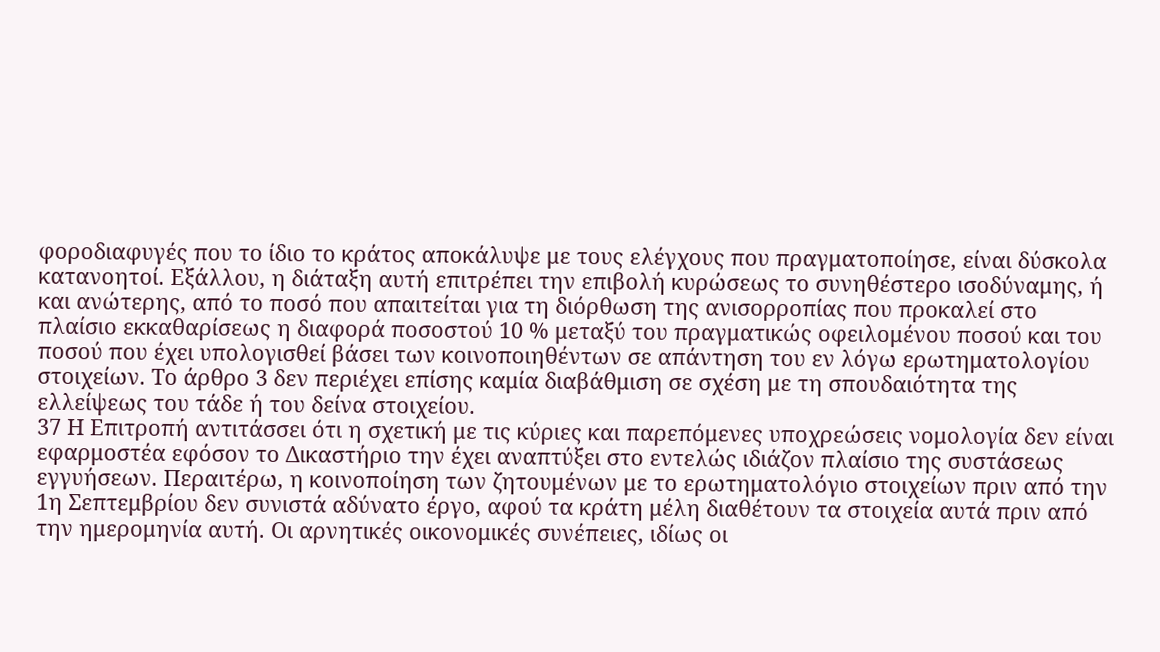φοροδιαφυγές που το ίδιο το κράτος αποκάλυψε με τους ελέγχους που πραγματοποίησε, είναι δύσκολα κατανοητοί. Εξάλλου, η διάταξη αυτή επιτρέπει την επιβολή κυρώσεως το συνηθέστερο ισοδύναμης, ή και ανώτερης, από το ποσό που απαιτείται για τη διόρθωση της ανισορροπίας που προκαλεί στο πλαίσιο εκκαθαρίσεως η διαφορά ποσοστού 10 % μεταξύ του πραγματικώς οφειλομένου ποσού και του ποσού που έχει υπολογισθεί βάσει των κοινοποιηθέντων σε απάντηση του εν λόγω ερωτηματολογίου στοιχείων. Το άρθρο 3 δεν περιέχει επίσης καμία διαβάθμιση σε σχέση με τη σπουδαιότητα της ελλείψεως του τάδε ή του δείνα στοιχείου.
37 Η Επιτροπή αντιτάσσει ότι η σχετική με τις κύριες και παρεπόμενες υποχρεώσεις νομολογία δεν είναι εφαρμοστέα εφόσον το Δικαστήριο την έχει αναπτύξει στο εντελώς ιδιάζον πλαίσιο της συστάσεως εγγυήσεων. Περαιτέρω, η κοινοποίηση των ζητουμένων με το ερωτηματολόγιο στοιχείων πριν από την 1η Σεπτεμβρίου δεν συνιστά αδύνατο έργο, αφού τα κράτη μέλη διαθέτουν τα στοιχεία αυτά πριν από την ημερομηνία αυτή. Οι αρνητικές οικονομικές συνέπειες, ιδίως οι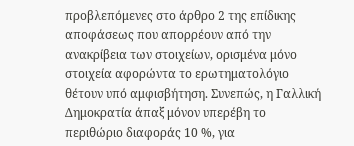προβλεπόμενες στο άρθρο 2 της επίδικης αποφάσεως που απορρέουν από την ανακρίβεια των στοιχείων, ορισμένα μόνο στοιχεία αφορώντα το ερωτηματολόγιο θέτουν υπό αμφισβήτηση. Συνεπώς, η Γαλλική Δημοκρατία άπαξ μόνον υπερέβη το περιθώριο διαφοράς 10 %, για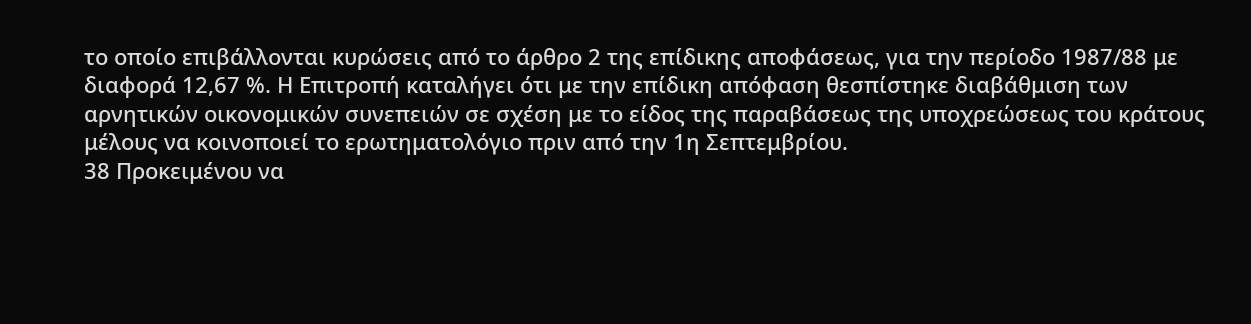το οποίο επιβάλλονται κυρώσεις από το άρθρο 2 της επίδικης αποφάσεως, για την περίοδο 1987/88 με διαφορά 12,67 %. Η Επιτροπή καταλήγει ότι με την επίδικη απόφαση θεσπίστηκε διαβάθμιση των αρνητικών οικονομικών συνεπειών σε σχέση με το είδος της παραβάσεως της υποχρεώσεως του κράτους μέλους να κοινοποιεί το ερωτηματολόγιο πριν από την 1η Σεπτεμβρίου.
38 Προκειμένου να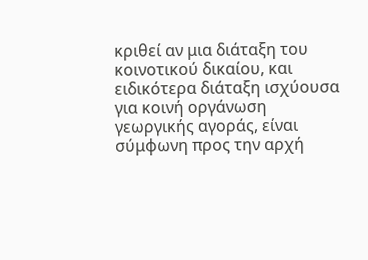κριθεί αν μια διάταξη του κοινοτικού δικαίου, και ειδικότερα διάταξη ισχύουσα για κοινή οργάνωση γεωργικής αγοράς, είναι σύμφωνη προς την αρχή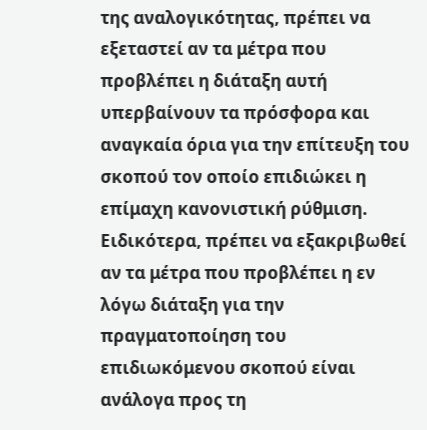της αναλογικότητας, πρέπει να εξεταστεί αν τα μέτρα που προβλέπει η διάταξη αυτή υπερβαίνουν τα πρόσφορα και αναγκαία όρια για την επίτευξη του σκοπού τον οποίο επιδιώκει η επίμαχη κανονιστική ρύθμιση. Ειδικότερα, πρέπει να εξακριβωθεί αν τα μέτρα που προβλέπει η εν λόγω διάταξη για την πραγματοποίηση του επιδιωκόμενου σκοπού είναι ανάλογα προς τη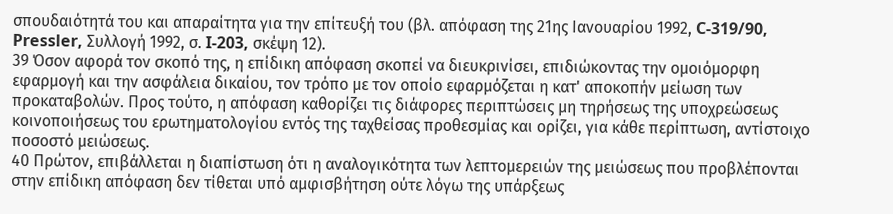σπουδαιότητά του και απαραίτητα για την επίτευξή του (βλ. απόφαση της 21ης Ιανουαρίου 1992, C-319/90, Pressler, Συλλογή 1992, σ. I-203, σκέψη 12).
39 Όσον αφορά τον σκοπό της, η επίδικη απόφαση σκοπεί να διευκρινίσει, επιδιώκοντας την ομοιόμορφη εφαρμογή και την ασφάλεια δικαίου, τον τρόπο με τον οποίο εφαρμόζεται η κατ' αποκοπήν μείωση των προκαταβολών. Προς τούτο, η απόφαση καθορίζει τις διάφορες περιπτώσεις μη τηρήσεως της υποχρεώσεως κοινοποιήσεως του ερωτηματολογίου εντός της ταχθείσας προθεσμίας και ορίζει, για κάθε περίπτωση, αντίστοιχο ποσοστό μειώσεως.
40 Πρώτον, επιβάλλεται η διαπίστωση ότι η αναλογικότητα των λεπτομερειών της μειώσεως που προβλέπονται στην επίδικη απόφαση δεν τίθεται υπό αμφισβήτηση ούτε λόγω της υπάρξεως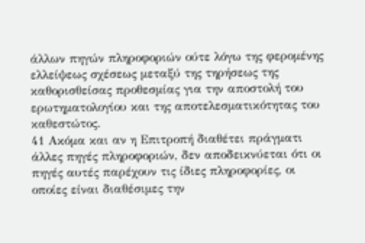άλλων πηγών πληροφοριών ούτε λόγω της φερομένης ελλείψεως σχέσεως μεταξύ της τηρήσεως της καθορισθείσας προθεσμίας για την αποστολή του ερωτηματολογίου και της αποτελεσματικότητας του καθεστώτος.
41 Ακόμα και αν η Επιτροπή διαθέτει πράγματι άλλες πηγές πληροφοριών, δεν αποδεικνύεται ότι οι πηγές αυτές παρέχουν τις ίδιες πληροφορίες, οι οποίες είναι διαθέσιμες την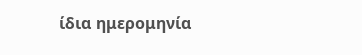ίδια ημερομηνία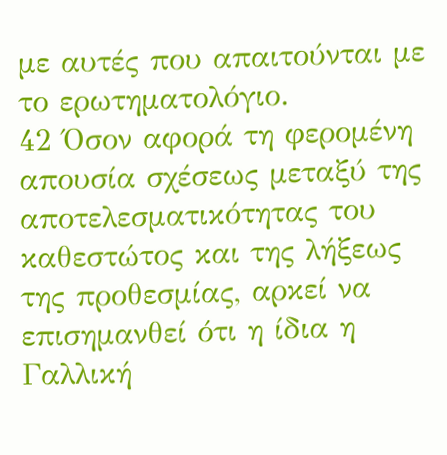με αυτές που απαιτούνται με το ερωτηματολόγιο.
42 Όσον αφορά τη φερομένη απουσία σχέσεως μεταξύ της αποτελεσματικότητας του καθεστώτος και της λήξεως της προθεσμίας, αρκεί να επισημανθεί ότι η ίδια η Γαλλική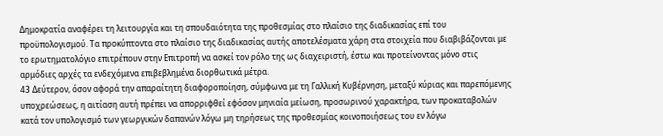Δημοκρατία αναφέρει τη λειτουργία και τη σπουδαιότητα της προθεσμίας στο πλαίσιο της διαδικασίας επί του προϋπολογισμού. Τα προκύπτοντα στο πλαίσιο της διαδικασίας αυτής αποτελέσματα χάρη στα στοιχεία που διαβιβάζονται με το ερωτηματολόγιο επιτρέπουν στην Επιτροπή να ασκεί τον ρόλο της ως διαχειριστή, έστω και προτείνοντας μόνο στις αρμόδιες αρχές τα ενδεχόμενα επιβεβλημένα διορθωτικά μέτρα.
43 Δεύτερον, όσον αφορά την απαραίτητη διαφοροποίηση, σύμφωνα με τη Γαλλική Κυβέρνηση, μεταξύ κύριας και παρεπόμενης υποχρεώσεως, η αιτίαση αυτή πρέπει να απορριφθεί εφόσον μηνιαία μείωση, προσωρινού χαρακτήρα, των προκαταβολών κατά τον υπολογισμό των γεωργικών δαπανών λόγω μη τηρήσεως της προθεσμίας κοινοποιήσεως του εν λόγω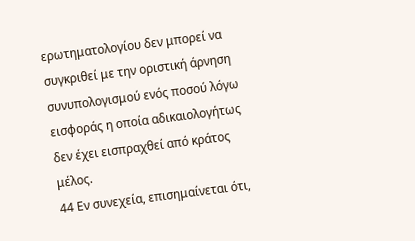ερωτηματολογίου δεν μπορεί να συγκριθεί με την οριστική άρνηση συνυπολογισμού ενός ποσού λόγω εισφοράς η οποία αδικαιολογήτως δεν έχει εισπραχθεί από κράτος μέλος.
44 Εν συνεχεία, επισημαίνεται ότι,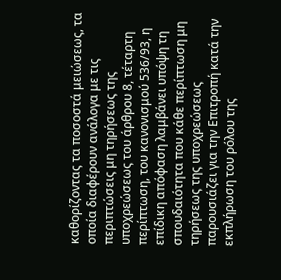καθορίζοντας τα ποσοστά μειώσεως, τα οποία διαφέρουν ανάλογα με τις περιπτώσεις μη τηρήσεως της υποχρεώσεως του άρθρου 8, τέταρτη περίπτωση, του κανονισμού 536/93, η επίδικη απόφαση λαμβάνει υπόψη τη σπουδαιότητα που κάθε περίπτωση μη τηρήσεως της υποχρεώσεως παρουσιάζει για την Επιτροπή κατά την εκπλήρωση του ρόλου της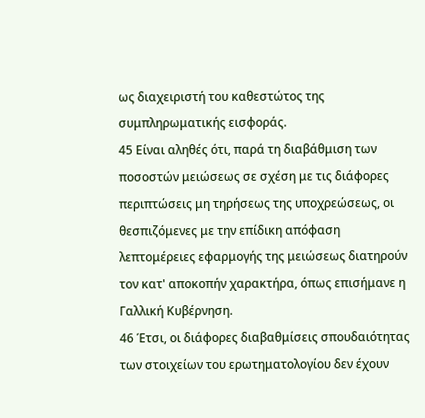ως διαχειριστή του καθεστώτος της συμπληρωματικής εισφοράς.
45 Είναι αληθές ότι, παρά τη διαβάθμιση των ποσοστών μειώσεως σε σχέση με τις διάφορες περιπτώσεις μη τηρήσεως της υποχρεώσεως, οι θεσπιζόμενες με την επίδικη απόφαση λεπτομέρειες εφαρμογής της μειώσεως διατηρούν τον κατ' αποκοπήν χαρακτήρα, όπως επισήμανε η Γαλλική Κυβέρνηση.
46 Έτσι, οι διάφορες διαβαθμίσεις σπουδαιότητας των στοιχείων του ερωτηματολογίου δεν έχουν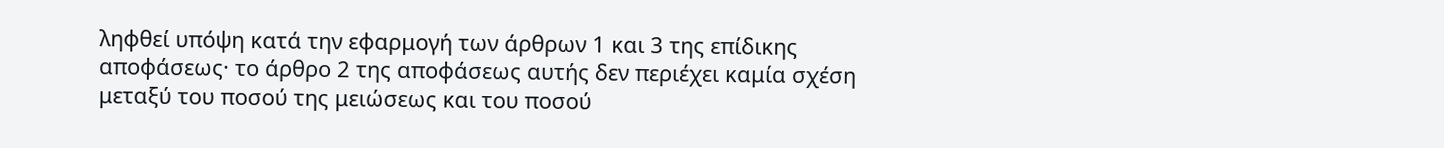ληφθεί υπόψη κατά την εφαρμογή των άρθρων 1 και 3 της επίδικης αποφάσεως· το άρθρο 2 της αποφάσεως αυτής δεν περιέχει καμία σχέση μεταξύ του ποσού της μειώσεως και του ποσού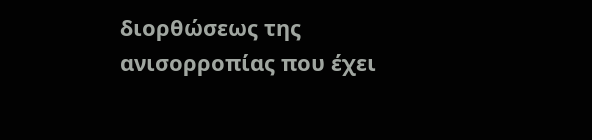διορθώσεως της ανισορροπίας που έχει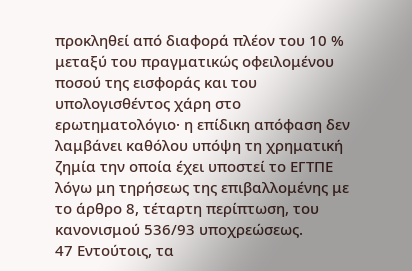προκληθεί από διαφορά πλέον του 10 % μεταξύ του πραγματικώς οφειλομένου ποσού της εισφοράς και του υπολογισθέντος χάρη στο ερωτηματολόγιο· η επίδικη απόφαση δεν λαμβάνει καθόλου υπόψη τη χρηματική ζημία την οποία έχει υποστεί το ΕΓΤΠΕ λόγω μη τηρήσεως της επιβαλλομένης με το άρθρο 8, τέταρτη περίπτωση, του κανονισμού 536/93 υποχρεώσεως.
47 Εντούτοις, τα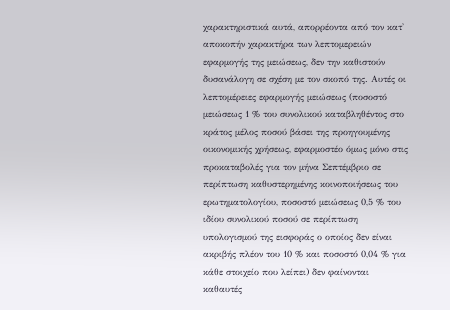χαρακτηριστικά αυτά, απορρέοντα από τον κατ' αποκοπήν χαρακτήρα των λεπτομερειών εφαρμογής της μειώσεως, δεν την καθιστούν δυσανάλογη σε σχέση με τον σκοπό της. Αυτές οι λεπτομέρειες εφαρμογής μειώσεως (ποσοστό μειώσεως 1 % του συνολικού καταβληθέντος στο κράτος μέλος ποσού βάσει της προηγουμένης οικονομικής χρήσεως, εφαρμοστέο όμως μόνο στις προκαταβολές για τον μήνα Σεπτέμβριο σε περίπτωση καθυστερημένης κοινοποιήσεως του ερωτηματολογίου, ποσοστό μειώσεως 0,5 % του ιδίου συνολικού ποσού σε περίπτωση υπολογισμού της εισφοράς ο οποίος δεν είναι ακριβής πλέον του 10 % και ποσοστό 0,04 % για κάθε στοιχείο που λείπει) δεν φαίνονται καθαυτές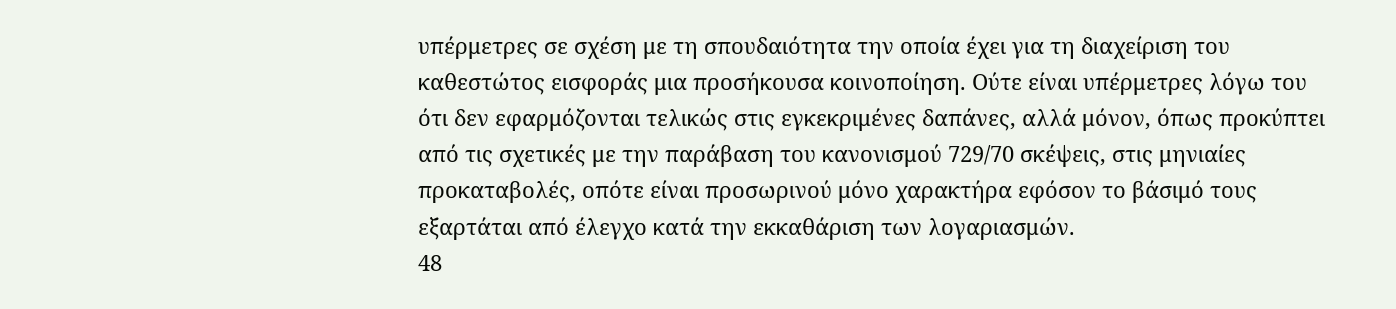υπέρμετρες σε σχέση με τη σπουδαιότητα την οποία έχει για τη διαχείριση του καθεστώτος εισφοράς μια προσήκουσα κοινοποίηση. Ούτε είναι υπέρμετρες λόγω του ότι δεν εφαρμόζονται τελικώς στις εγκεκριμένες δαπάνες, αλλά μόνον, όπως προκύπτει από τις σχετικές με την παράβαση του κανονισμού 729/70 σκέψεις, στις μηνιαίες προκαταβολές, οπότε είναι προσωρινού μόνο χαρακτήρα εφόσον το βάσιμό τους εξαρτάται από έλεγχο κατά την εκκαθάριση των λογαριασμών.
48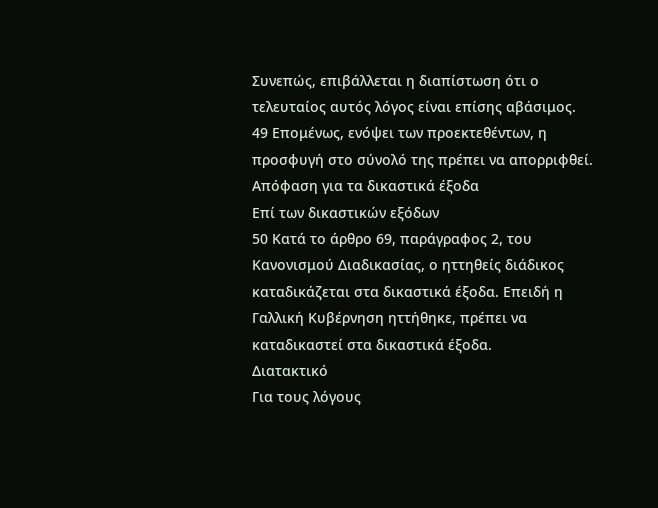Συνεπώς, επιβάλλεται η διαπίστωση ότι ο τελευταίος αυτός λόγος είναι επίσης αβάσιμος.
49 Επομένως, ενόψει των προεκτεθέντων, η προσφυγή στο σύνολό της πρέπει να απορριφθεί.
Απόφαση για τα δικαστικά έξοδα
Επί των δικαστικών εξόδων
50 Κατά το άρθρο 69, παράγραφος 2, του Κανονισμού Διαδικασίας, ο ηττηθείς διάδικος καταδικάζεται στα δικαστικά έξοδα. Επειδή η Γαλλική Κυβέρνηση ηττήθηκε, πρέπει να καταδικαστεί στα δικαστικά έξοδα.
Διατακτικό
Για τους λόγους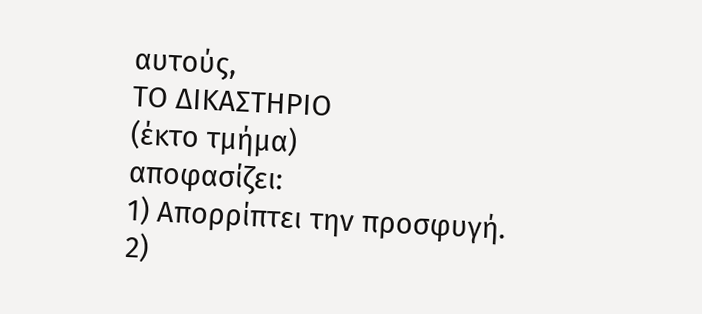αυτούς,
ΤΟ ΔΙΚΑΣΤΗΡΙΟ
(έκτο τμήμα)
αποφασίζει:
1) Απορρίπτει την προσφυγή.
2)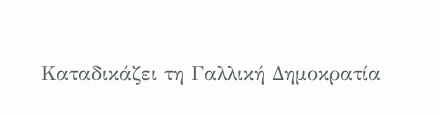Καταδικάζει τη Γαλλική Δημοκρατία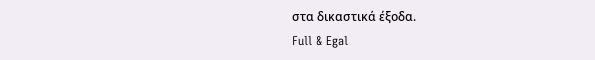στα δικαστικά έξοδα.
Full & Egal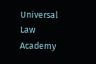Universal Law Academy